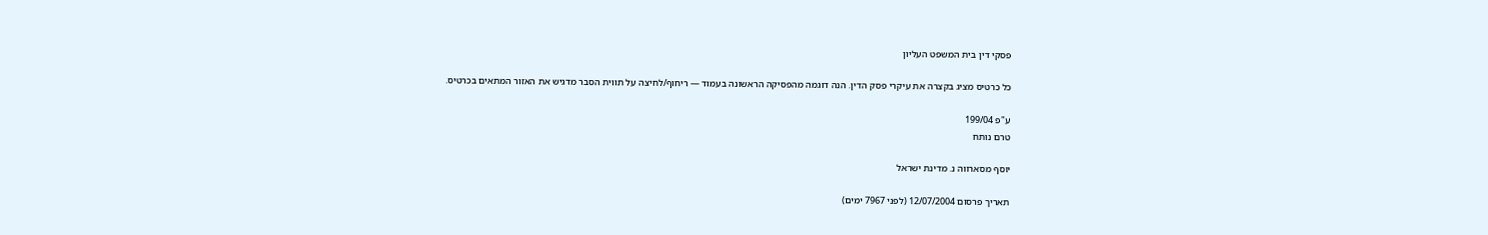פסקי דין בית המשפט העליון

כל כרטיס מציג בקצרה את עיקרי פסק הדין. הנה דוגמה מהפסיקה הראשונה בעמוד — ריחוף/לחיצה על תווית הסבר מדגיש את האזור המתאים בכרטיס.

ע"פ 199/04
טרם נותח

יוסף מסארווה נ. מדינת ישראל

תאריך פרסום 12/07/2004 (לפני 7967 ימים)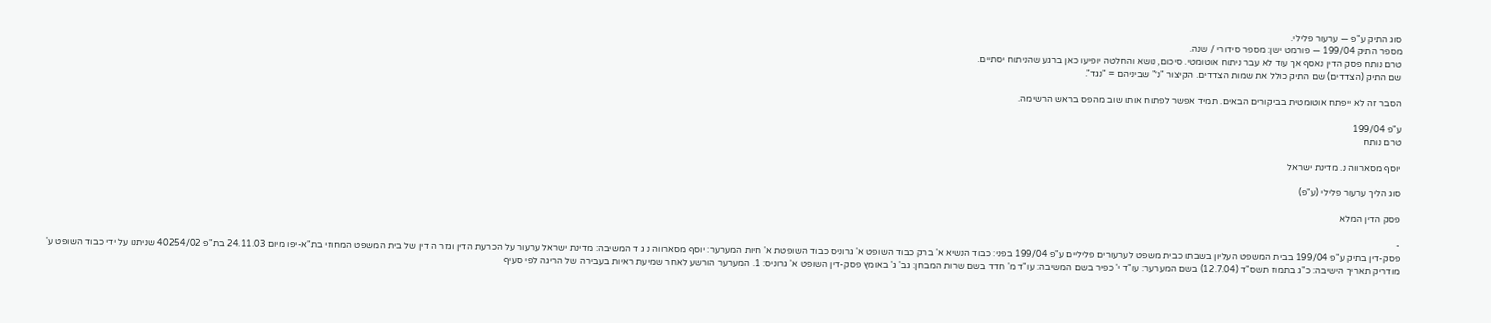סוג התיק ע"פ — ערעור פלילי.
מספר התיק 199/04 — פורמט ישן: מספר סידורי / שנה.
טרם נותח פסק הדין נאסף אך עוד לא עבר ניתוח אוטומטי. סיכום, נושא והחלטה יופיעו כאן ברגע שהניתוח יסתיים.
שם התיק (הצדדים) שם התיק כולל את שמות הצדדים. הקיצור "נ׳" שביניהם = "נגד".

הסבר זה לא ייפתח אוטומטית בביקורים הבאים. תמיד אפשר לפתוח אותו שוב מהפס בראש הרשימה.

ע"פ 199/04
טרם נותח

יוסף מסארווה נ. מדינת ישראל

סוג הליך ערעור פלילי (ע"פ)

פסק הדין המלא

-
פסק-דין בתיק ע"פ 199/04 בבית המשפט העליון בשבתו כבית משפט לערעורים פליליים ע"פ 199/04 בפני: כבוד הנשיא א' ברק כבוד השופט א' גרוניס כבוד השופטת א' חיות המערער: יוסף מסארווה נ ג ד המשיבה: מדינת ישראל ערעור על הכרעת הדין וגזר ה דין של בית המשפט המחוזי בת"א-יפו מיום 24.11.03 בת"פ 40254/02 שניתנו על ידי כבוד השופט ע' מודריק תאריך הישיבה: כ"ג בתמוז תשס"ד (12.7.04) בשם המערער: עו"ד י' כפיר בשם המשיבה: עו"ד מ' חדד בשם שרות המבחן: גב' ג' באומץ פסק-דין השופט א' גרוניס: 1. המערער הורשע לאחר שמיעת ראיות בעבירה של הריגה לפי סעיף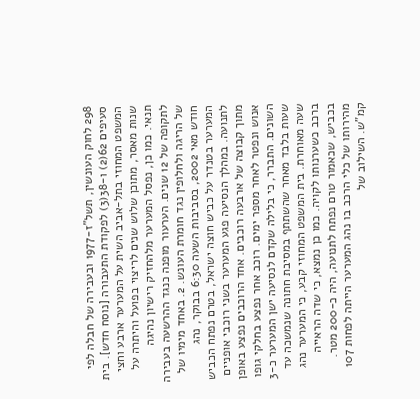298 לחוק העונשין, תשל"ז-1977 ובעבירה של חבלה לפי סעיפים 62(2) ו-38(3) לפקודת התעבורה [נוסח חדש]. בית המשפט המחוזי בתל-אביב השית על המערער ארבע וחצי שנות מאסר, מתוכן שלוש שנים לריצוי בפועל והיתרה על תנאי. כמו כן, נפסל המערער מלהחזיק רישיון נהיגה לתקופה של 12 שנים. הערעור מופנה כנגד ההרשעה בעבירה של הריגה ולחלופין נגד חומרת העונש. 2. באחד מימיו של חודש מאי 2002, בסביבות השעה 6:30 בבוקר, נהג המערער בטנדר על כביש חוצה ישראל, בטרם נפתח הכביש לתנועה. במהלך הנסיעה פגע המערער בשני רוכבי אופניים מתוך קבוצה של ארבעה רוכבים. אחד הרוכבים נפצע באופן אנוש ונפטר לאחר מספר ימים. רוכב אחר נפצע בחלקי גופו השונים. התברר, כי בלילה שקדם לנסיעה ישן המערער כ-3 שעות בלבד מאחר שהשתתף במסיבת חתונה שנמשכה עד שעה מאוחרת. בית המשפט המחוזי קבע, כי המערער נהג ברכב כשערנותו לקויה. כמו כן נמצא, כי שדה הראייה בכביש, שכאמור טרם נפתח לתנועה, היה כ-200 מטר. מהירותו של כלי הרכב בו נהג המערער הייתה לפחות 107 קמ"ש. השילוב של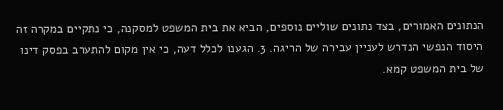הנתונים האמורים, בצד נתונים שוליים נוספים, הביא את בית המשפט למסקנה, כי נתקיים במקרה זה היסוד הנפשי הנדרש לעניין עבירה של הריגה. 3. הגענו לכלל דעה, כי אין מקום להתערב בפסק דינו של בית המשפט קמא.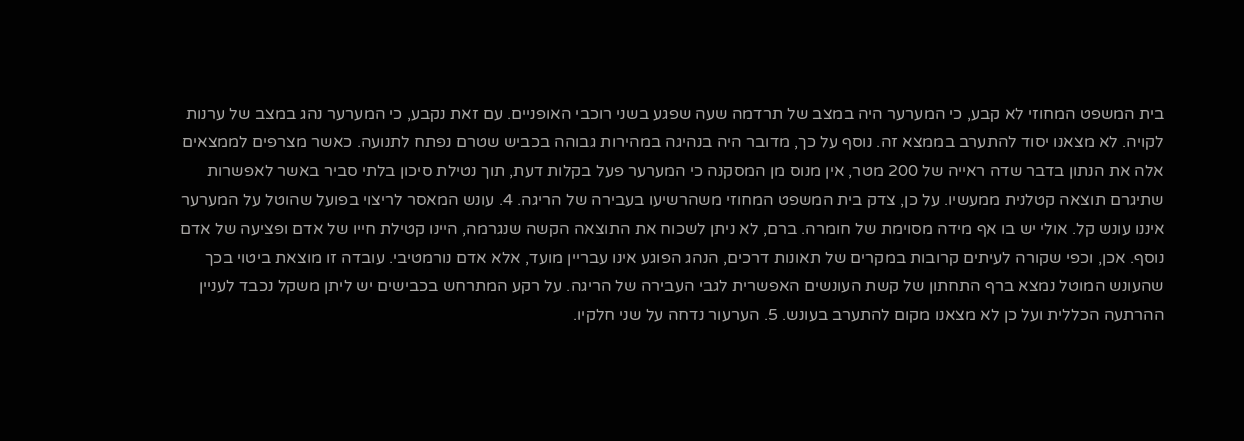בית המשפט המחוזי לא קבע, כי המערער היה במצב של תרדמה שעה שפגע בשני רוכבי האופניים. עם זאת נקבע, כי המערער נהג במצב של ערנות לקויה. לא מצאנו יסוד להתערב בממצא זה. נוסף על כך, מדובר היה בנהיגה במהירות גבוהה בכביש שטרם נפתח לתנועה. כאשר מצרפים לממצאים אלה את הנתון בדבר שדה ראייה של 200 מטר, אין מנוס מן המסקנה כי המערער פעל בקלות דעת, תוך נטילת סיכון בלתי סביר באשר לאפשרות שתיגרם תוצאה קטלנית ממעשיו. על כן, צדק בית המשפט המחוזי משהרשיעו בעבירה של הריגה. 4. עונש המאסר לריצוי בפועל שהוטל על המערער איננו עונש קל. אולי יש בו אף מידה מסוימת של חומרה. ברם, לא ניתן לשכוח את התוצאה הקשה שנגרמה, היינו קטילת חייו של אדם ופציעה של אדם נוסף. אכן, וכפי שקורה לעיתים קרובות במקרים של תאונות דרכים, הנהג הפוגע אינו עבריין מועד, אלא אדם נורמטיבי. עובדה זו מוצאת ביטוי בכך שהעונש המוטל נמצא ברף התחתון של קשת העונשים האפשרית לגבי העבירה של הריגה. על רקע המתרחש בכבישים יש ליתן משקל נכבד לעניין ההרתעה הכללית ועל כן לא מצאנו מקום להתערב בעונש. 5. הערעור נדחה על שני חלקיו.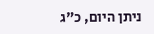ניתן היום, כ"ג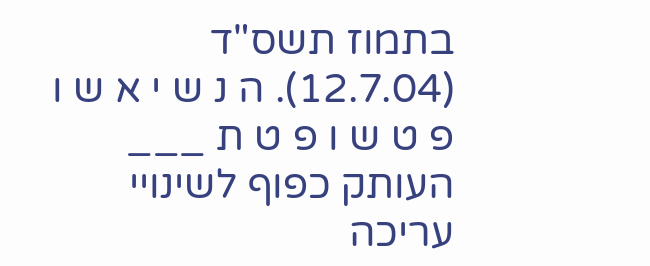בתמוז תשס"ד (12.7.04). ה נ ש י א ש ו פ ט ש ו פ ט ת ___ העותק כפוף לשינויי עריכה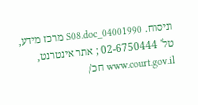וניסוח. 04001990_S08.doc מרכז מידע, טל' 02-6750444 ; אתר אינטרנט, www.court.gov.il חכ/